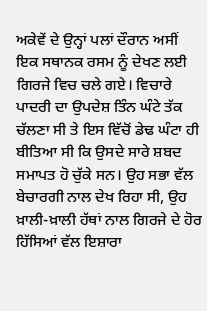ਅਕੇਵੇਂ ਦੇ ਉਨ੍ਹਾਂ ਪਲਾਂ ਦੌਰਾਨ ਅਸੀਂ ਇਕ ਸਥਾਨਕ ਰਸਮ ਨੂੰ ਦੇਖਣ ਲਈ ਗਿਰਜੇ ਵਿਚ ਚਲੇ ਗਏ। ਵਿਚਾਰੇ ਪਾਦਰੀ ਦਾ ਉਪਦੇਸ਼ ਤਿੰਨ ਘੰਟੇ ਤੱਕ ਚੱਲਣਾ ਸੀ ਤੇ ਇਸ ਵਿੱਚੋਂ ਡੇਢ ਘੰਟਾ ਹੀ ਬੀਤਿਆ ਸੀ ਕਿ ਉਸਦੇ ਸਾਰੇ ਸ਼ਬਦ ਸਮਾਪਤ ਹੋ ਚੁੱਕੇ ਸਨ। ਉਹ ਸਭਾ ਵੱਲ ਬੇਚਾਰਗੀ ਨਾਲ ਦੇਖ ਰਿਹਾ ਸੀ, ਉਹ ਖ਼ਾਲੀ-ਖ਼ਾਲੀ ਹੱਥਾਂ ਨਾਲ ਗਿਰਜੇ ਦੇ ਹੋਰ ਹਿੱਸਿਆਂ ਵੱਲ ਇਸ਼ਾਰਾ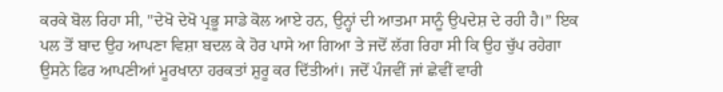ਕਰਕੇ ਬੋਲ ਰਿਹਾ ਸੀ, "ਦੇਖੋ ਦੇਖੋ ਪ੍ਰਭੂ ਸਾਡੇ ਕੋਲ ਆਏ ਹਨ, ਉਨ੍ਹਾਂ ਦੀ ਆਤਮਾ ਸਾਨੂੰ ਉਪਦੇਸ਼ ਦੇ ਰਹੀ ਹੈ।” ਇਕ ਪਲ ਤੋਂ ਬਾਦ ਉਹ ਆਪਣਾ ਵਿਸ਼ਾ ਬਦਲ ਕੇ ਹੋਰ ਪਾਸੇ ਆ ਗਿਆ ਤੇ ਜਦੋਂ ਲੱਗ ਰਿਹਾ ਸੀ ਕਿ ਉਹ ਚੁੱਪ ਰਹੇਗਾ ਉਸਨੇ ਫਿਰ ਆਪਣੀਆਂ ਮੂਰਖਾਨਾ ਹਰਕਤਾਂ ਸ਼ੁਰੂ ਕਰ ਦਿੱਤੀਆਂ। ਜਦੋਂ ਪੰਜਵੀਂ ਜਾਂ ਛੇਵੀਂ ਵਾਰੀ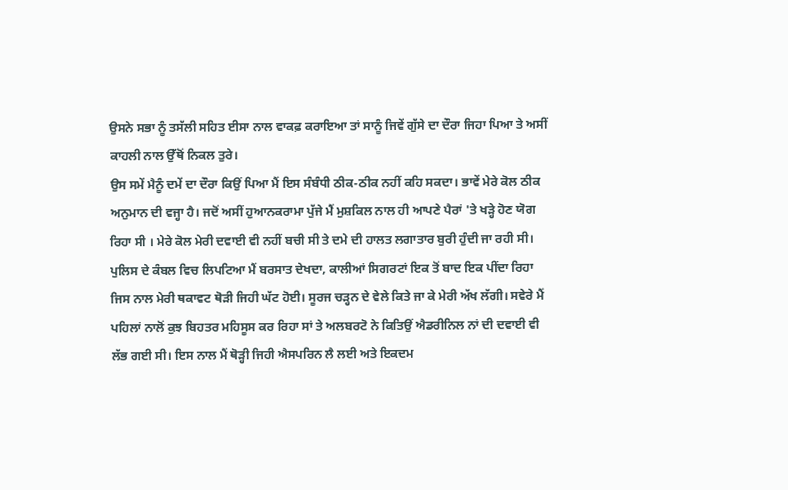ਉਸਨੇ ਸਭਾ ਨੂੰ ਤਸੱਲੀ ਸਹਿਤ ਈਸਾ ਨਾਲ ਵਾਕਫ਼ ਕਰਾਇਆ ਤਾਂ ਸਾਨੂੰ ਜਿਵੇਂ ਗੁੱਸੇ ਦਾ ਦੌਰਾ ਜਿਹਾ ਪਿਆ ਤੇ ਅਸੀਂ ਕਾਹਲੀ ਨਾਲ ਉੱਥੋਂ ਨਿਕਲ ਤੁਰੇ।
ਉਸ ਸਮੇਂ ਮੈਨੂੰ ਦਮੇਂ ਦਾ ਦੌਰਾ ਕਿਉਂ ਪਿਆ ਮੈਂ ਇਸ ਸੰਬੰਧੀ ਠੀਕ-ਠੀਕ ਨਹੀਂ ਕਹਿ ਸਕਦਾ। ਭਾਵੇਂ ਮੇਰੇ ਕੋਲ ਠੀਕ ਅਨੁਮਾਨ ਦੀ ਵਜ੍ਹਾ ਹੈ। ਜਦੋਂ ਅਸੀਂ ਹੁਆਨਕਰਾਮਾ ਪੁੱਜੇ ਮੈਂ ਮੁਸ਼ਕਿਲ ਨਾਲ ਹੀ ਆਪਣੇ ਪੈਰਾਂ 'ਤੇ ਖੜ੍ਹੇ ਹੋਣ ਯੋਗ ਰਿਹਾ ਸੀ । ਮੇਰੇ ਕੋਲ ਮੇਰੀ ਦਵਾਈ ਵੀ ਨਹੀਂ ਬਚੀ ਸੀ ਤੇ ਦਮੇ ਦੀ ਹਾਲਤ ਲਗਾਤਾਰ ਬੁਰੀ ਹੁੰਦੀ ਜਾ ਰਹੀ ਸੀ। ਪੁਲਿਸ ਦੇ ਕੰਬਲ ਵਿਚ ਲਿਪਟਿਆ ਮੈਂ ਬਰਸਾਤ ਦੇਖਦਾ, ਕਾਲੀਆਂ ਸਿਗਰਟਾਂ ਇਕ ਤੋਂ ਬਾਦ ਇਕ ਪੀਂਦਾ ਰਿਹਾ ਜਿਸ ਨਾਲ ਮੇਰੀ ਥਕਾਵਟ ਥੋੜੀ ਜਿਹੀ ਘੱਟ ਹੋਈ। ਸੂਰਜ ਚੜ੍ਹਨ ਦੇ ਵੇਲੇ ਕਿਤੇ ਜਾ ਕੇ ਮੇਰੀ ਅੱਖ ਲੱਗੀ। ਸਵੇਰੇ ਮੈਂ ਪਹਿਲਾਂ ਨਾਲੋਂ ਕੁਝ ਬਿਹਤਰ ਮਹਿਸੂਸ ਕਰ ਰਿਹਾ ਸਾਂ ਤੇ ਅਲਬਰਟੋ ਨੇ ਕਿਤਿਉਂ ਐਡਰੀਨਿਲ ਨਾਂ ਦੀ ਦਵਾਈ ਵੀ ਲੱਭ ਗਈ ਸੀ। ਇਸ ਨਾਲ ਮੈਂ ਥੋੜ੍ਹੀ ਜਿਹੀ ਐਸਪਰਿਨ ਲੈ ਲਈ ਅਤੇ ਇਕਦਮ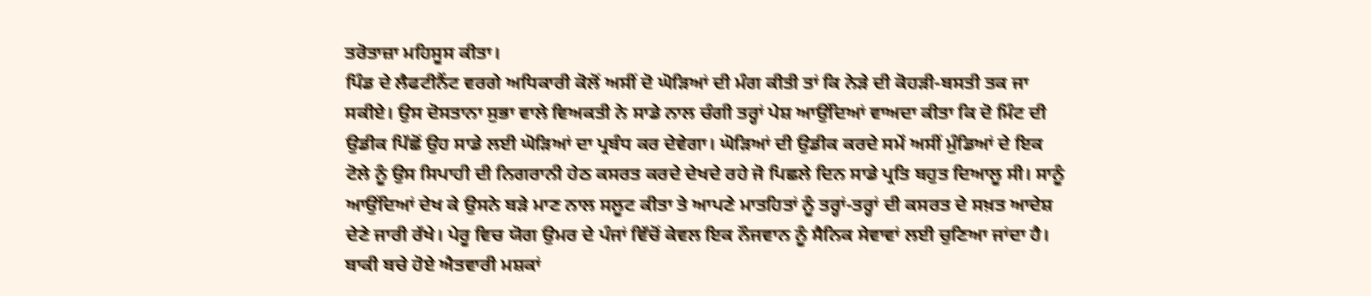ਤਰੋਤਾਜ਼ਾ ਮਹਿਸੂਸ ਕੀਤਾ।
ਪਿੰਡ ਦੇ ਲੈਫਟੀਨੈਂਟ ਵਰਗੇ ਅਧਿਕਾਰੀ ਕੋਲੋਂ ਅਸੀਂ ਦੋ ਘੋੜਿਆਂ ਦੀ ਮੰਗ ਕੀਤੀ ਤਾਂ ਕਿ ਨੇੜੇ ਦੀ ਕੋਹੜੀ-ਬਸਤੀ ਤਕ ਜਾ ਸਕੀਏ। ਉਸ ਦੋਸਤਾਨਾ ਸੁਭਾ ਵਾਲੇ ਵਿਅਕਤੀ ਨੇ ਸਾਡੇ ਨਾਲ ਚੰਗੀ ਤਰ੍ਹਾਂ ਪੇਸ਼ ਆਉਂਦਿਆਂ ਵਾਅਦਾ ਕੀਤਾ ਕਿ ਦੋ ਮਿੰਟ ਦੀ ਉਡੀਕ ਪਿੱਛੋਂ ਉਹ ਸਾਡੇ ਲਈ ਘੋੜਿਆਂ ਦਾ ਪ੍ਰਬੰਧ ਕਰ ਦੇਵੇਗਾ। ਘੋੜਿਆਂ ਦੀ ਉਡੀਕ ਕਰਦੇ ਸਮੇਂ ਅਸੀਂ ਮੁੰਡਿਆਂ ਦੇ ਇਕ ਟੋਲੇ ਨੂੰ ਉਸ ਸਿਪਾਹੀ ਦੀ ਨਿਗਰਾਨੀ ਹੇਠ ਕਸਰਤ ਕਰਦੇ ਦੇਖਦੇ ਰਹੇ ਜੋ ਪਿਛਲੇ ਦਿਨ ਸਾਡੇ ਪ੍ਰਤਿ ਬਹੁਤ ਦਿਆਲੂ ਸੀ। ਸਾਨੂੰ ਆਉਂਦਿਆਂ ਦੇਖ ਕੇ ਉਸਨੇ ਬੜੇ ਮਾਣ ਨਾਲ ਸਲੂਟ ਕੀਤਾ ਤੇ ਆਪਣੇ ਮਾਤਹਿਤਾਂ ਨੂੰ ਤਰ੍ਹਾਂ-ਤਰ੍ਹਾਂ ਦੀ ਕਸਰਤ ਦੇ ਸਖ਼ਤ ਆਦੇਸ਼ ਦੇਣੇ ਜਾਰੀ ਰੱਖੇ। ਪੇਰੂ ਵਿਚ ਯੋਗ ਉਮਰ ਦੇ ਪੰਜਾਂ ਵਿੱਚੋਂ ਕੇਵਲ ਇਕ ਨੌਜਵਾਨ ਨੂੰ ਸੈਨਿਕ ਸੇਵਾਵਾਂ ਲਈ ਚੁਣਿਆ ਜਾਂਦਾ ਹੈ। ਬਾਕੀ ਬਚੇ ਹੋਏ ਐਤਵਾਰੀ ਮਸ਼ਕਾਂ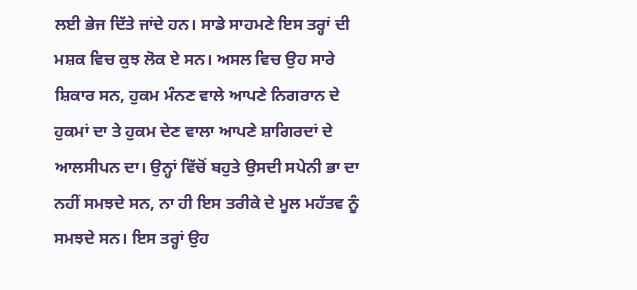ਲਈ ਭੇਜ ਦਿੱਤੇ ਜਾਂਦੇ ਹਨ। ਸਾਡੇ ਸਾਹਮਣੇ ਇਸ ਤਰ੍ਹਾਂ ਦੀ ਮਸ਼ਕ ਵਿਚ ਕੁਝ ਲੋਕ ਏ ਸਨ। ਅਸਲ ਵਿਚ ਉਹ ਸਾਰੇ ਸ਼ਿਕਾਰ ਸਨ, ਹੁਕਮ ਮੰਨਣ ਵਾਲੇ ਆਪਣੇ ਨਿਗਰਾਨ ਦੇ ਹੁਕਮਾਂ ਦਾ ਤੇ ਹੁਕਮ ਦੇਣ ਵਾਲਾ ਆਪਣੇ ਸ਼ਾਗਿਰਦਾਂ ਦੇ ਆਲਸੀਪਨ ਦਾ। ਉਨ੍ਹਾਂ ਵਿੱਚੋਂ ਬਹੁਤੇ ਉਸਦੀ ਸਪੇਨੀ ਭਾ ਦਾ ਨਹੀਂ ਸਮਝਦੇ ਸਨ, ਨਾ ਹੀ ਇਸ ਤਰੀਕੇ ਦੇ ਮੂਲ ਮਹੱਤਵ ਨੂੰ ਸਮਝਦੇ ਸਨ। ਇਸ ਤਰ੍ਹਾਂ ਉਹ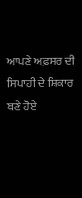ਆਪਣੇ ਅਫ਼ਸਰ ਦੀ ਸਿਪਾਹੀ ਦੇ ਸ਼ਿਕਾਰ ਬਣੇ ਹੋਏ